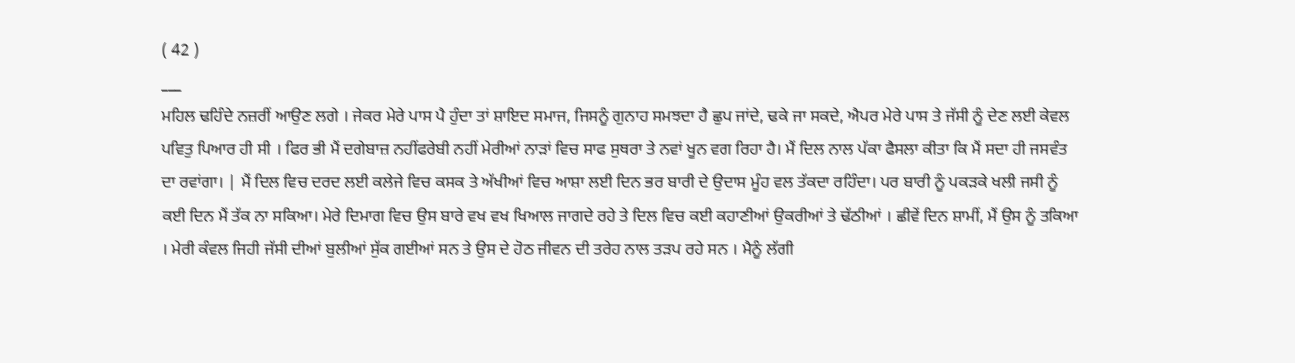( 42 )
___
ਮਹਿਲ ਢਹਿੰਦੇ ਨਜ਼ਰੀਂ ਆਉਣ ਲਗੇ । ਜੇਕਰ ਮੇਰੇ ਪਾਸ ਪੈ ਹੁੰਦਾ ਤਾਂ ਸ਼ਾਇਦ ਸਮਾਜ, ਜਿਸਨੂੰ ਗੁਨਾਹ ਸਮਝਦਾ ਹੈ ਛੁਪ ਜਾਂਦੇ, ਢਕੇ ਜਾ ਸਕਦੇ, ਐਪਰ ਮੇਰੇ ਪਾਸ ਤੇ ਜੱਸੀ ਨੂੰ ਦੇਣ ਲਈ ਕੇਵਲ ਪਵਿਤੁ ਪਿਆਰ ਹੀ ਸੀ । ਫਿਰ ਭੀ ਮੈਂ ਦਗੇਬਾਜ਼ ਨਹੀਂਫਰੇਬੀ ਨਹੀਂ ਮੇਰੀਆਂ ਨਾੜਾਂ ਵਿਚ ਸਾਫ ਸੁਥਰਾ ਤੇ ਨਵਾਂ ਖੂਨ ਵਗ ਰਿਹਾ ਹੈ। ਮੈਂ ਦਿਲ ਨਾਲ ਪੱਕਾ ਫੈਸਲਾ ਕੀਤਾ ਕਿ ਮੈਂ ਸਦਾ ਹੀ ਜਸਵੰਤ ਦਾ ਰਵਾਂਗਾ। | ਮੈਂ ਦਿਲ ਵਿਚ ਦਰਦ ਲਈ ਕਲੇਜੇ ਵਿਚ ਕਸਕ ਤੇ ਅੱਖੀਆਂ ਵਿਚ ਆਸ਼ਾ ਲਈ ਦਿਨ ਭਰ ਬਾਰੀ ਦੇ ਉਦਾਸ ਮੂੰਹ ਵਲ ਤੱਕਦਾ ਰਹਿੰਦਾ। ਪਰ ਬਾਰੀ ਨੂੰ ਪਕੜਕੇ ਖਲੀ ਜਸੀ ਨੂੰ ਕਈ ਦਿਨ ਮੈਂ ਤੱਕ ਨਾ ਸਕਿਆ। ਮੇਰੇ ਦਿਮਾਗ ਵਿਚ ਉਸ ਬਾਰੇ ਵਖ ਵਖ ਖਿਆਲ ਜਾਗਦੇ ਰਹੇ ਤੇ ਦਿਲ ਵਿਚ ਕਈ ਕਹਾਣੀਆਂ ਉਕਰੀਆਂ ਤੇ ਢੱਠੀਆਂ । ਛੀਵੇਂ ਦਿਨ ਸ਼ਾਮੀਂ, ਮੈਂ ਉਸ ਨੂੰ ਤਕਿਆ । ਮੇਰੀ ਕੰਵਲ ਜਿਹੀ ਜੱਸੀ ਦੀਆਂ ਬੁਲੀਆਂ ਸੁੱਕ ਗਈਆਂ ਸਨ ਤੇ ਉਸ ਦੇ ਹੋਠ ਜੀਵਨ ਦੀ ਤਰੇਹ ਨਾਲ ਤੜਪ ਰਹੇ ਸਨ । ਮੈਨੂੰ ਲੱਗੀ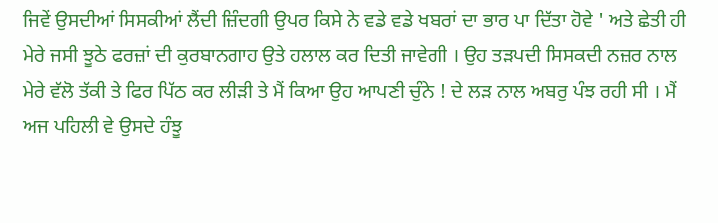ਜਿਵੇਂ ਉਸਦੀਆਂ ਸਿਸਕੀਆਂ ਲੈਂਦੀ ਜ਼ਿੰਦਗੀ ਉਪਰ ਕਿਸੇ ਨੇ ਵਡੇ ਵਡੇ ਖਬਰਾਂ ਦਾ ਭਾਰ ਪਾ ਦਿੱਤਾ ਹੋਵੇ ' ਅਤੇ ਛੇਤੀ ਹੀ ਮੇਰੇ ਜਸੀ ਝੂਠੇ ਫਰਜ਼ਾਂ ਦੀ ਕੁਰਬਾਨਗਾਹ ਉਤੇ ਹਲਾਲ ਕਰ ਦਿਤੀ ਜਾਵੇਗੀ । ਉਹ ਤੜਪਦੀ ਸਿਸਕਦੀ ਨਜ਼ਰ ਨਾਲ ਮੇਰੇ ਵੱਲੋ ਤੱਕੀ ਤੇ ਫਿਰ ਪਿੱਠ ਕਰ ਲੀੜੀ ਤੇ ਮੈਂ ਕਿਆ ਉਹ ਆਪਣੀ ਚੁੰਨੇ ! ਦੇ ਲੜ ਨਾਲ ਅਬਰੁ ਪੰਝ ਰਹੀ ਸੀ । ਮੈਂ ਅਜ ਪਹਿਲੀ ਵੇ ਉਸਦੇ ਹੰਝੂ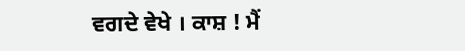ਵਗਦੇ ਵੇਖੇ । ਕਾਸ਼ ! ਮੈਂ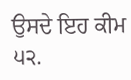ਉਸਦੇ ਇਹ ਕੀਮ ੫੨.